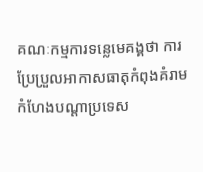គណៈកម្មការទន្លេមេគង្គថា ការប្រែប្រួលអាកាសធាតុកំពុងគំរាមកំហែងបណ្ដាប្រទេស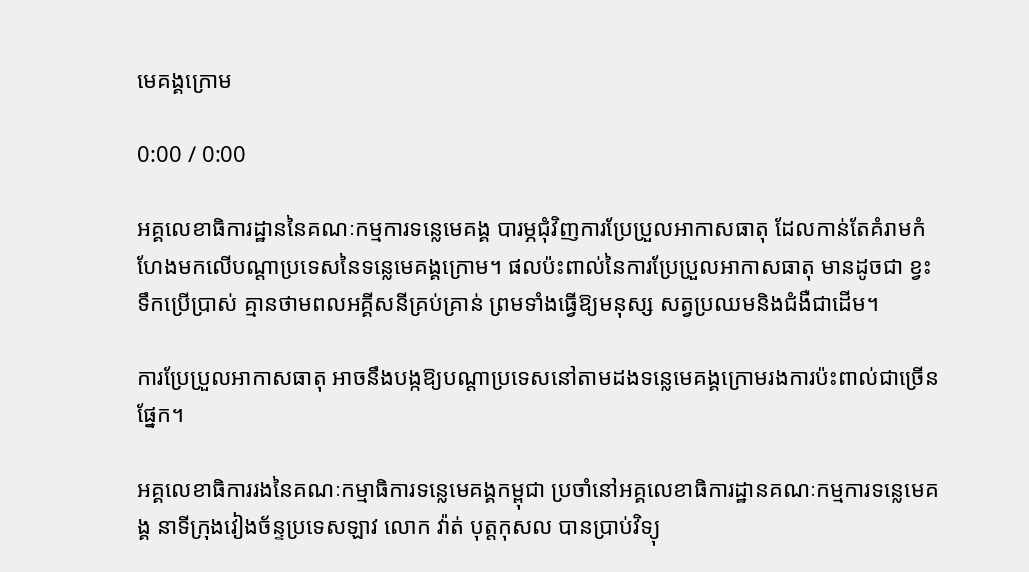មេគង្គក្រោម

0:00 / 0:00

អគ្គលេខាធិការដ្ឋាននៃគណៈកម្មការទន្លេមេគង្គ បារម្ភជុំវិញការប្រែប្រួលអាកាសធាតុ ដែលកាន់តែគំរាមកំហែងមកលើបណ្ដាប្រទេសនៃទន្លេមេគង្គក្រោម។ ផលប៉ះពាល់នៃការប្រែប្រួលអាកាសធាតុ មានដូចជា ខ្វះទឹកប្រើប្រាស់ គ្មានថាមពលអគ្គីសនីគ្រប់គ្រាន់ ព្រមទាំងធ្វើឱ្យមនុស្ស សត្វប្រឈមនិងជំងឺជាដើម។

ការប្រែប្រួលអាកាសធាតុ អាចនឹងបង្កឱ្យបណ្ដាប្រទេសនៅតាមដងទន្លេមេគង្គក្រោមរងការប៉ះពាល់ជាច្រើនផ្នែក។

អគ្គលេខាធិការរងនៃគណៈកម្មាធិការទន្លេមេគង្គកម្ពុជា ប្រចាំនៅអគ្គលេខាធិការដ្ឋានគណៈកម្មការទន្លេមេគង្គ នាទីក្រុងវៀងច័ន្ទប្រទេសឡាវ លោក វ៉ាត់ បុត្តកុសល បានប្រាប់វិទ្យុ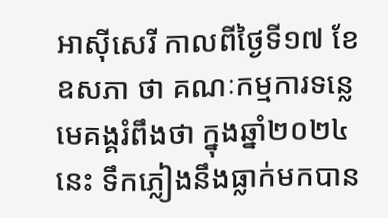អាស៊ីសេរី កាលពីថ្ងៃទី១៧ ខែឧសភា ថា គណៈកម្មការទន្លេមេគង្គរំពឹងថា ក្នុងឆ្នាំ២០២៤នេះ ទឹកភ្លៀងនឹងធ្លាក់មកបាន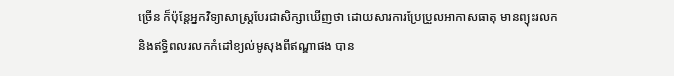ច្រើន ក៏ប៉ុន្តែអ្នកវិទ្យាសាស្ត្របែរជាសិក្សាឃើញថា ដោយសារការប្រែប្រួលអាកាសធាតុ មានព្យុះរលកនិងឥទ្ធិពលរលកកំដៅខ្យល់មូសុងពីឥណ្ឌាផង បាន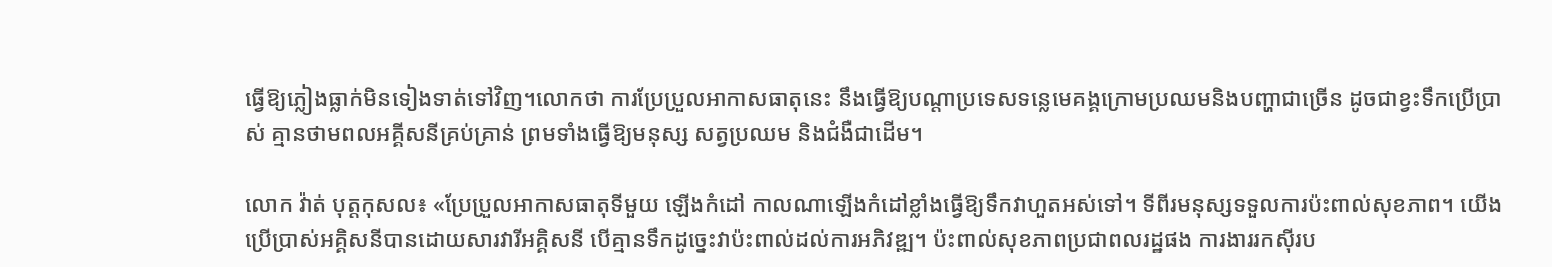ធ្វើឱ្យភ្លៀងធ្លាក់មិនទៀងទាត់ទៅវិញ។លោកថា ការប្រែប្រួលអាកាសធាតុនេះ នឹងធ្វើឱ្យបណ្ដាប្រទេសទន្លេមេគង្គក្រោមប្រឈមនិងបញ្ហាជាច្រើន ដូចជាខ្វះទឹកប្រើប្រាស់ គ្មានថាមពលអគ្គីសនីគ្រប់គ្រាន់ ព្រមទាំងធ្វើឱ្យមនុស្ស សត្វប្រឈម និងជំងឺជាដើម។

លោក វ៉ាត់ បុត្តកុសល៖ «ប្រែប្រួលអាកាសធាតុទីមួយ ឡើងកំដៅ កាលណាឡើងកំដៅខ្លាំងធ្វើឱ្យទឹកវាហួតអស់ទៅ។ ទីពីរមនុស្សទទួលការប៉ះពាល់សុខភាព។ យើងប្រើប្រាស់អគ្គិសនីបានដោយសារវារីអគ្គិសនី បើគ្មានទឹកដូច្នេះវាប៉ះពាល់ដល់ការអភិវឌ្ឍ។ ប៉ះពាល់សុខភាពប្រជាពលរដ្ឋផង ការងាររកស៊ីរប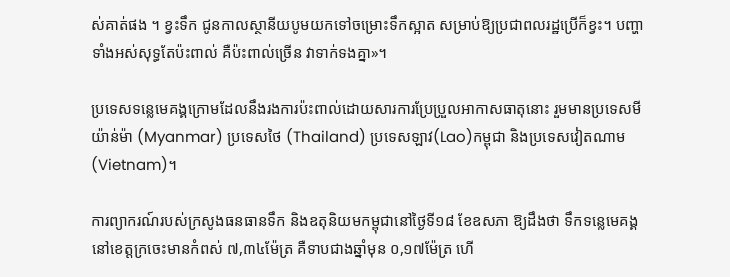ស់គាត់ផង ។ ខ្វះទឹក ជូនកាលស្ថានីយបូមយកទៅចម្រោះទឹកស្អាត សម្រាប់ឱ្យប្រជាពលរដ្ឋប្រើក៏ខ្វះ។ បញ្ហាទាំងអស់សុទ្ធតែប៉ះពាល់ គឺប៉ះពាល់ច្រើន វាទាក់ទងគ្នា»។

ប្រទេសទន្លេមេគង្គក្រោមដែលនឹងរងការប៉ះពាល់ដោយសារការប្រែប្រួលអាកាសធាតុនោះ រួមមានប្រទេសមីយ៉ាន់ម៉ា (Myanmar) ប្រទេសថៃ (Thailand) ប្រទេសឡាវ(Lao)កម្ពុជា និងប្រទេសវៀតណាម(Vietnam)។

ការព្យាករណ៍របស់ក្រសូងធនធានទឹក និងឧតុនិយមកម្ពុជានៅថ្ងៃទី១៨ ខែឧសភា ឱ្យដឹងថា ទឹកទន្លេមេគង្គ នៅខេត្តក្រចេះមានកំពស់ ៧,៣៤ម៉ែត្រ គឺទាបជាងឆ្នាំមុន ០,១៧ម៉ែត្រ ហើ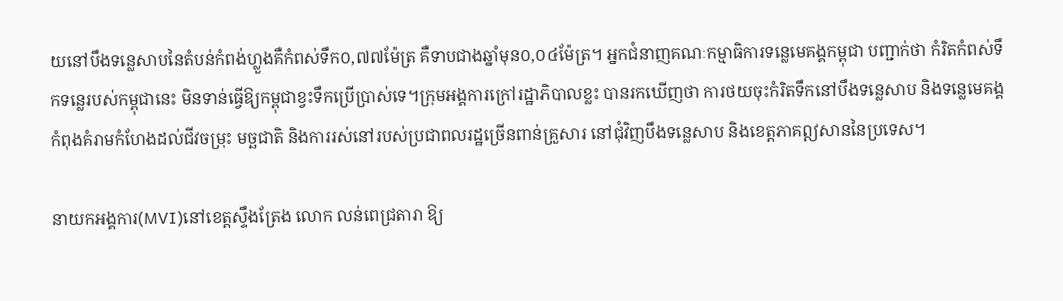យនៅបឹងទន្លេសាបនៃតំបន់កំពង់ហ្លួងគឺកំពស់ទឹក០,៧៧ម៉ែត្រ គឺទាបជាងឆ្នាំមុន០,០៤ម៉ែត្រ។ អ្នកជំនាញគណៈកម្មាធិការទន្លេមេគង្គកម្ពុជា បញ្ជាក់ថា កំរិតកំពស់ទឹកទន្លេរបស់កម្ពុជានេះ មិនទាន់ធ្វើឱ្យកម្ពុជាខ្វះទឹកប្រើប្រាស់ទេ។ក្រុមអង្គការក្រៅរដ្ឋាភិបាលខ្លះ បានរកឃើញថា ការថយចុះកំរិតទឹកនៅបឹងទន្លេសាប និងទន្លេមេគង្គ កំពុងគំរាមកំហែងដល់ជីវចម្រុះ មច្ឆជាតិ និងការរស់នៅរបស់ប្រជាពលរដ្ឋច្រើនពាន់គ្រួសារ នៅជុំវិញបឹងទន្លេសាប និងខេត្តភាគឦសាននៃប្រទេស។

នាយកអង្គការ(MVI)នៅខេត្តស្ទឹងត្រែង លោក លន់ពេជ្រតារា ឱ្យ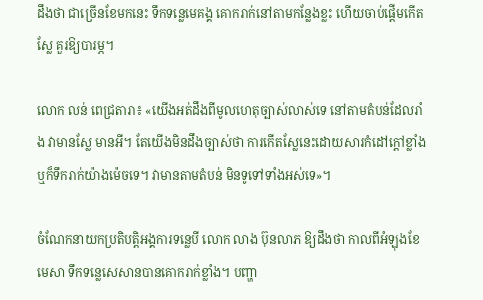ដឹងថា ជាច្រើនខែមកនេះ ទឹកទន្លេមេគង្គ គោករាក់នៅតាមកន្លែងខ្លះ ហើយចាប់ផ្ដើមកើតស្លែ គួរឱ្យបារម្ភ។

លោក លន់ ពេជ្រតារា៖ «យើងអត់ដឹងពីមូលហេតុច្បាស់លាស់ទេ នៅតាមតំបន់ដែលរាំង វាមានស្លែ មានអី។ តែយើងមិនដឹងច្បាស់ថា ការកើតស្លែនេះដោយសារកំដៅក្តៅខ្លាំង ឬក៏ទឹករាក់យ៉ាងម៉េចទេ។ វាមានតាមតំបន់ មិនទូទៅទាំងអស់ទេ»។

ចំណែកនាយកប្រតិបត្តិអង្គការទន្លេបី លោក លាង ប៊ុនលាភ ឱ្យដឹងថា កាលពីអំឡុងខែមេសា ទឹកទន្លេសេសានបានគោករាក់ខ្លាំង។ បញ្ហា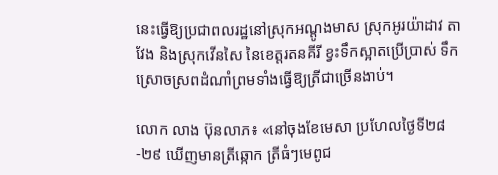នេះធ្វើឱ្យប្រជាពលរដ្ឋនៅស្រុកអណ្ដូងមាស ស្រុកអូរយ៉ាដាវ តាវែង និងស្រុកវើនសៃ នៃខេត្តរតនគីរី ខ្វះទឹកស្អាតប្រើប្រាស់ ទឹកស្រោចស្រពដំណាំព្រមទាំងធ្វើឱ្យត្រីជាច្រើនងាប់។

លោក លាង ប៊ុនលាភ៖ «នៅចុងខែមេសា ប្រហែលថ្ងៃទី២៨-២៩ ឃើញមានត្រីឆ្កោក ត្រីធំៗមេពូជ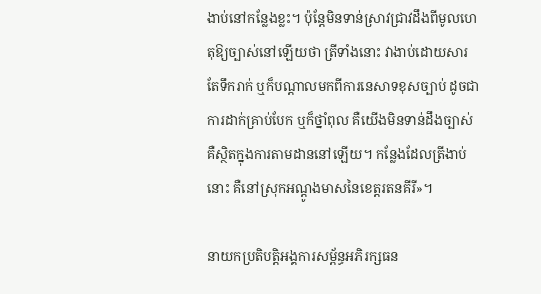ងាប់នៅកន្លែងខ្លះ។ ប៉ុន្តែមិនទាន់ស្រាវជ្រាវដឹងពីមូលហេតុឱ្យច្បាស់នៅឡើយថា ត្រីទាំងនោះ វាងាប់ដោយសារតែទឹករាក់ ឬក៏បណ្ដាលមកពីការនេសាទខុសច្បាប់ ដូចជាការដាក់គ្រាប់បែក ឬក៏ថ្នាំពុល គឺយើងមិនទាន់ដឹងច្បាស់ គឺស្ថិតក្នុងការតាមដាននៅឡើយ។ កន្លែងដែលត្រីងាប់នោះ គឺនៅស្រុកអណ្ដូងមាសនៃខេត្តរតនគីរី»។

នាយកប្រតិបត្តិអង្គការសម្ព័ន្ធអភិរក្សធន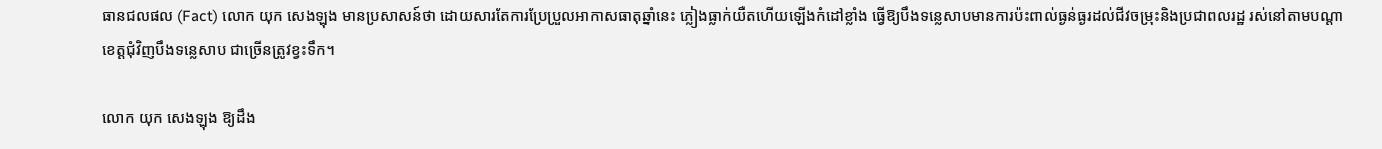ធានជលផល (Fact) លោក យុក សេងឡុង មានប្រសាសន៍ថា ដោយសារតែការប្រែប្រួលអាកាសធាតុឆ្នាំនេះ ភ្លៀងធ្លាក់យឺតហើយឡើងកំដៅខ្លាំង ធ្វើឱ្យបឹងទន្លេសាបមានការប៉ះពាល់ធ្ងន់ធ្ងរដល់ជីវចម្រុះនិងប្រជាពលរដ្ឋ រស់នៅតាមបណ្ដាខេត្តជុំវិញបឹងទន្លេសាប ជាច្រើនត្រូវខ្វះទឹក។

លោក យុក សេងឡុង ឱ្យដឹង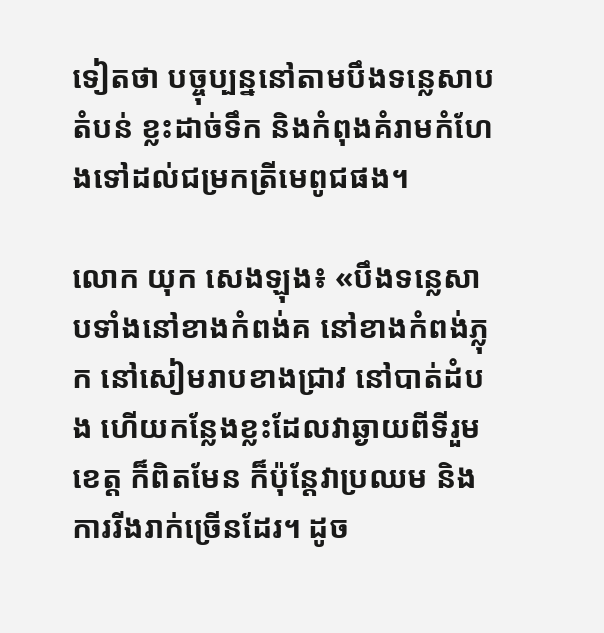ទៀតថា បច្ចុប្បន្ននៅតាមបឹងទន្លេសាបតំបន់ ខ្លះដាច់ទឹក និងកំពុងគំរាមកំហែងទៅដល់ជម្រកត្រីមេពូជផង។

លោក យុក សេងឡុង៖ «បឹងទន្លេសាបទាំងនៅខាងកំពង់គ នៅខាងកំពង់ភ្លុក នៅសៀមរាបខាងជ្រាវ នៅបាត់ដំបង ហើយកន្លែងខ្លះដែលវាឆ្ងាយពីទីរួមខេត្ត ក៏ពិតមែន ក៏ប៉ុន្តែវាប្រឈម និងការរីងរាក់ច្រើនដែរ។ ដូច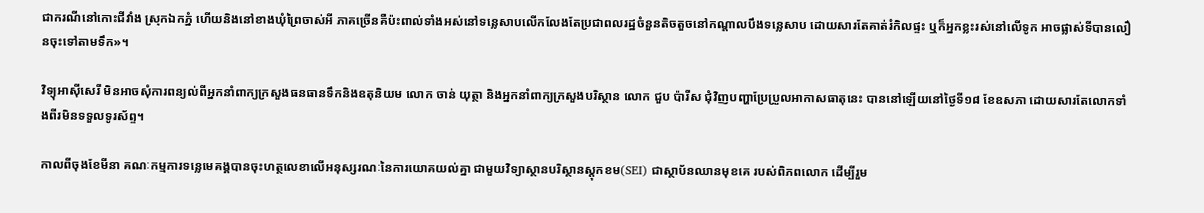ជាករណីនៅកោះជីវាំង ស្រុកឯកភ្នំ ហើយនិងនៅខាងឃុំព្រៃចាស់អី ភាគច្រើនគឺប៉ះពាល់ទាំងអស់នៅទន្លេសាបលើកលែងតែប្រជាពលរដ្ឋចំនួនតិចតួចនៅកណ្ដាលបឹងទន្លេសាប ដោយសារតែគាត់រំកិលផ្ទះ ឬក៏អ្នកខ្លះរស់នៅលើទូក អាចផ្លាស់ទីបានលឿនចុះទៅតាមទឹក»។

វិទ្យុអាស៊ីសេរី មិនអាចសុំការពន្យល់ពីអ្នកនាំពាក្យក្រសួងធនធានទឹកនិងឧតុនិយម លោក ចាន់ យុត្ថា និងអ្នកនាំពាក្យក្រសួងបរិស្ថាន លោក ជួប ប៉ារីស ជុំវិញបញ្ហាប្រែប្រួលអាកាសធាតុនេះ បាននៅឡើយនៅថ្ងៃទី១៨ ខែឧសភា ដោយសារតែលោកទាំងពីរមិនទទួលទូរស័ព្ទ។

កាលពីចុងខែមីនា គណៈកម្មការទន្លេមេគង្គបានចុះហត្ថលេខាលើអនុស្សរណៈនៃការយោគយល់គ្នា ជាមួយវិទ្យាស្ថានបរិស្ថានស្តុកខម(SEI) ជាស្ថាប័នឈានមុខគេ របស់ពិភពលោក ដើម្បីរួម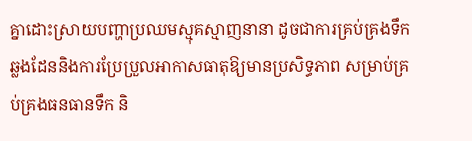គ្នាដោះស្រាយបញ្ហាប្រឈមស្មុគស្មាញនានា ដូចជាការគ្រប់គ្រងទឹកឆ្លងដែននិងការប្រែប្រួលអាកាសធាតុឱ្យមានប្រសិទ្ធភាព សម្រាប់គ្រប់គ្រងធនធានទឹក និ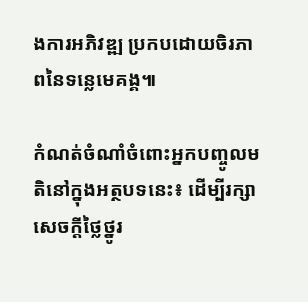ងការអភិវឌ្ឍ ប្រកបដោយចិរភាពនៃទន្លេមេគង្គ៕

កំណត់ចំណាំចំពោះអ្នកបញ្ចូលមតិនៅក្នុងអត្ថបទនេះ៖ ដើម្បីរក្សាសេចក្ដីថ្លៃថ្នូរ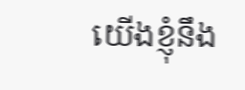យើងខ្ញុំនឹង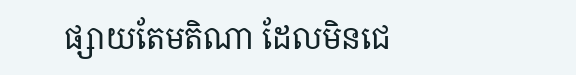ផ្សាយតែមតិណា ដែលមិនជេ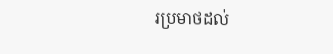រប្រមាថដល់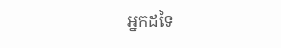អ្នកដទៃ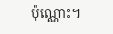ប៉ុណ្ណោះ។